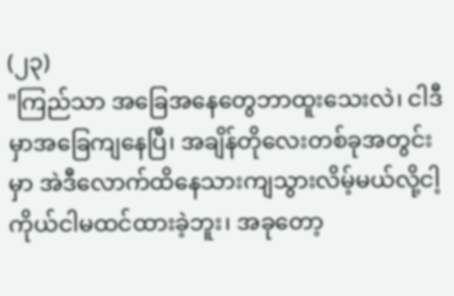(၂၃)
"ကြည်သာ အခြေအနေတွေဘာထူးသေးလဲ၊ ငါဒီမှာအခြေကျနေပြီ၊ အချိန်တိုလေးတစ်ခုအတွင်းမှာ အဲဒီလောက်ထိနေသားကျသွားလိမ့်မယ်လို့ငါ့ကိုယ်ငါမထင်ထားခဲ့ဘူး၊ အခုတော့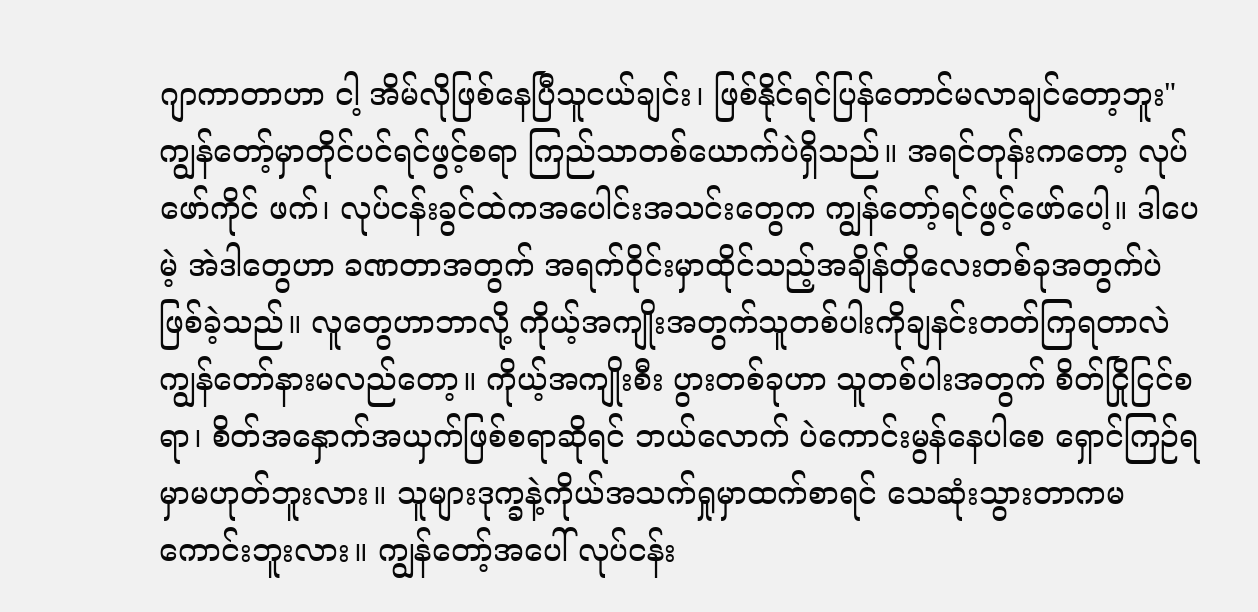ဂျာကာတာဟာ ငါ့ အိမ်လိုဖြစ်နေပြီသူငယ်ချင်း၊ ဖြစ်နိုင်ရင်ပြန်တောင်မလာချင်တော့ဘူး"
ကျွန်တော့်မှာတိုင်ပင်ရင်ဖွင့်စရာ ကြည်သာတစ်ယောက်ပဲရှိသည်။ အရင်တုန်းကတော့ လုပ်ဖော်ကိုင် ဖက်၊ လုပ်ငန်းခွင်ထဲကအပေါင်းအသင်းတွေက ကျွန်တော့်ရင်ဖွင့်ဖော်ပေါ့။ ဒါပေမဲ့ အဲဒါတွေဟာ ခဏတာအတွက် အရက်ဝိုင်းမှာထိုင်သည့်အချိန်တိုလေးတစ်ခုအတွက်ပဲဖြစ်ခဲ့သည်။ လူတွေဟာဘာလို့ ကိုယ့်အကျိုးအတွက်သူတစ်ပါးကိုချနင်းတတ်ကြရတာလဲကျွန်တော်နားမလည်တော့။ ကိုယ့်အကျိုးစီး ပွားတစ်ခုဟာ သူတစ်ပါးအတွက် စိတ်ငြိုငြင်စရာ၊ စိတ်အနှောက်အယှက်ဖြစ်စရာဆိုရင် ဘယ်လောက် ပဲကောင်းမွန်နေပါစေ ရှောင်ကြဉ်ရမှာမဟုတ်ဘူးလား။ သူများဒုက္ခနဲ့ကိုယ်အသက်ရှုမှာထက်စာရင် သေဆုံးသွားတာကမကောင်းဘူးလား။ ကျွန်တော့်အပေါ် လုပ်ငန်း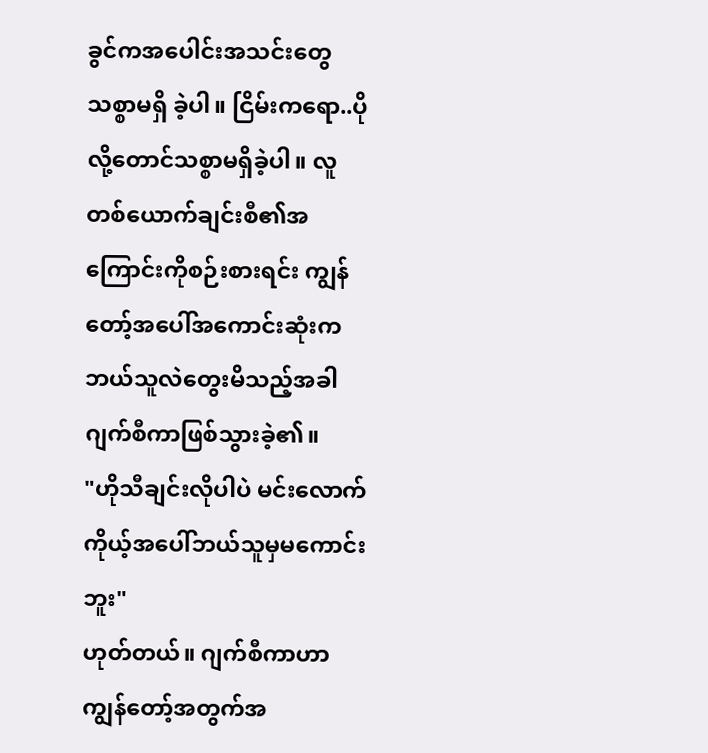ခွင်ကအပေါင်းအသင်းတွေသစ္စာမရှိ ခဲ့ပါ။ ငြိမ်းကရော..ပိုလို့တောင်သစ္စာမရှိခဲ့ပါ။ လူတစ်ယောက်ချင်းစီ၏အကြောင်းကိုစဉ်းစားရင်း ကျွန် တော့်အပေါ်အကောင်းဆုံးကဘယ်သူလဲတွေးမိသည့်အခါ ဂျက်စီကာဖြစ်သွားခဲ့၏။
"ဟိုသီချင်းလိုပါပဲ မင်းလောက်ကိုယ့်အပေါ်ဘယ်သူမှမကောင်းဘူး"
ဟုတ်တယ်။ ဂျက်စီကာဟာ ကျွန်တော့်အတွက်အ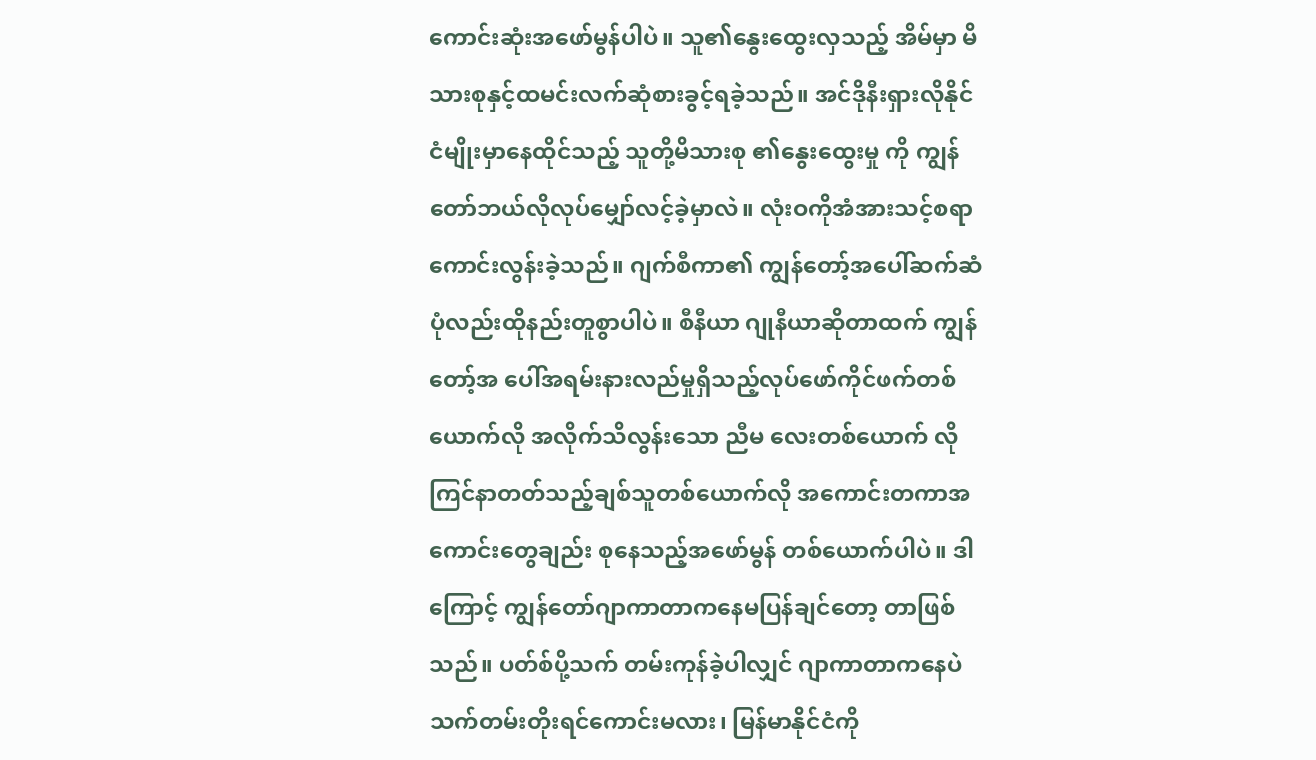ကောင်းဆုံးအဖော်မွန်ပါပဲ။ သူ၏နွေးထွေးလှသည့် အိမ်မှာ မိသားစုနှင့်ထမင်းလက်ဆုံစားခွင့်ရခဲ့သည်။ အင်ဒိုနီးရှားလိုနိုင်ငံမျိုးမှာနေထိုင်သည့် သူတို့မိသားစု ၏နွေးထွေးမှု ကို ကျွန်တော်ဘယ်လိုလုပ်မျှော်လင့်ခဲ့မှာလဲ။ လုံးဝကိုအံအားသင့်စရာကောင်းလွန်းခဲ့သည်။ ဂျက်စီကာ၏ ကျွန်တော့်အပေါ်ဆက်ဆံပုံလည်းထိုနည်းတူစွာပါပဲ။ စီနီယာ ဂျုနီယာဆိုတာထက် ကျွန်တော့်အ ပေါ်အရမ်းနားလည်မှုရှိသည့်လုပ်ဖော်ကိုင်ဖက်တစ်ယောက်လို အလိုက်သိလွန်းသော ညီမ လေးတစ်ယောက် လို ကြင်နာတတ်သည့်ချစ်သူတစ်ယောက်လို အကောင်းတကာအကောင်းတွေချည်း စုနေသည့်အဖော်မွန် တစ်ယောက်ပါပဲ။ ဒါကြောင့် ကျွန်တော်ဂျာကာတာကနေမပြန်ချင်တော့ တာဖြစ်သည်။ ပတ်စ်ပို့သက် တမ်းကုန်ခဲ့ပါလျှင် ဂျာကာတာကနေပဲသက်တမ်းတိုးရင်ကောင်းမလား၊ မြန်မာနိုင်ငံကို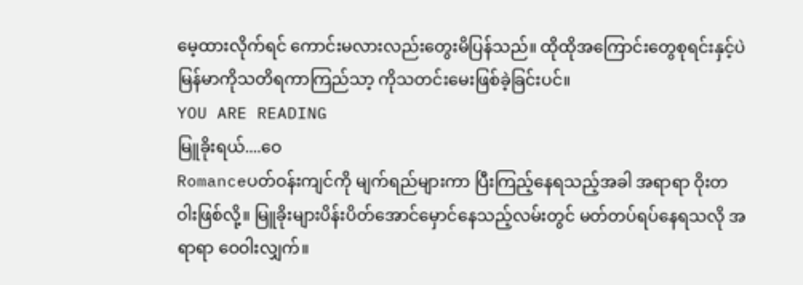မေ့ထားလိုက်ရင် ကောင်းမလားလည်းတွေးမိပြန်သည်။ ထိုထိုအကြောင်းတွေစုရင်းနှင့်ပဲ မြန်မာကိုသတိရကာကြည်သာ့ ကိုသတင်းမေးဖြစ်ခဲ့ခြင်းပင်။
YOU ARE READING
မြူခိုးရယ်....ဝေ
Romanceပတ်ဝန်းကျင်ကို မျက်ရည်များကာ ပြီးကြည့်နေရသည့်အခါ အရာရာ ဝိုးတဝါးဖြစ်လို့။ မြူခိုးများပိန်းပိတ်အောင်မှောင်နေသည့်လမ်းတွင် မတ်တပ်ရပ်နေရသလို အရာရာ ဝေဝါးလျှက်။